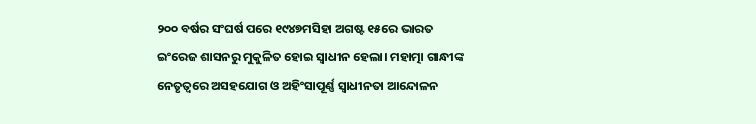୨୦୦ ବର୍ଷର ସଂଘର୍ଷ ପରେ ୧୯୪୭ମସିହା ଅଗଷ୍ଟ ୧୫ରେ ଭାରତ ଇଂରେଜ ଶାସନରୁ ମୁକୁଳିତ ହୋଇ ସ୍ୱାଧୀନ ହେଲା। ମହାତ୍ମା ଗାନ୍ଧୀଙ୍କ ନେତୃତ୍ୱରେ ଅସହଯୋଗ ଓ ଅହିଂସାପୂର୍ଣ୍ଣ ସ୍ୱାଧୀନତା ଆନ୍ଦୋଳନ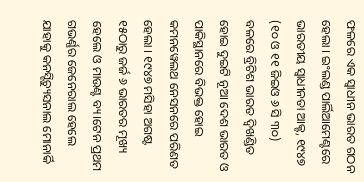ଫଳରେ ଏକ ସ୍ୱାଧୀନ ଭାରତ ଗଠନ ହେଲା । ଇଂଲଣ୍ଡ ପାର୍ଲିଆମେଣ୍ଟରେ ଭାରତୀୟ ସ୍ୱାଧୀନତା ଆକ୍ଟ, ୧୯୪୭ (୧୦ ଓ ୧୧ ଜିଇଓ ୬ ସି ୩୦) ବଳରେ ବ୍ରିଟିଶ ଭାରତ ଦ୍ୱିଖଣ୍ଡିତ ହୋଇ ଦୁଇଟି ନୂଆ ଦେଶ ଭାରତ ଓ ପାକିସ୍ଥାନରେ ବିଭକ୍ତ ହୋଇ କମନୱେଲଥ ନେସନରେ ପରିଣତ ହେଲା । ୧୯୪୭ ମସିହା ଅଗଷ୍ଟ ୧୫ଠାରୁ ଜର୍ଜ ୬ ଭାରତର ମୂଖ୍ୟ ହେଲେ ଓ ମାଉଣ୍ଟ ବ୍ୟ।ଟେନ ପ୍ରଥମ ଗଭର୍ଣ୍ଣର ଜେନେରାଲ ହେଲେ ଯାହାକୁ କନସ୍ଟିଚ୍ୟୁସନାଲ ମୋନାର୍କି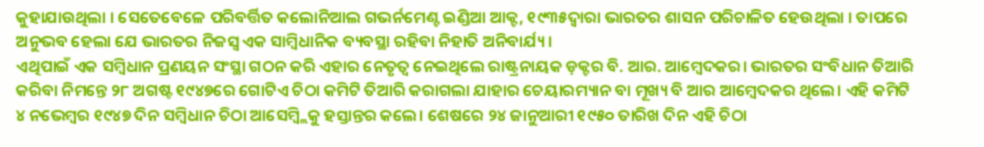କୁହାଯାଉଥିଲା । ସେତେବେଳେ ପରିବର୍ତ୍ତିତ କଲୋନିଆଲ ଗଭର୍ନମେଣ୍ଟ ଇଣ୍ଡିଆ ଆକ୍ଟ, ୧୯୩୫ଦ୍ୱାରା ଭାରତର ଶାସନ ପରିଚାଳିତ ହେଉଥିଲା । ତାପରେ ଅନୁଭବ ହେଲା ଯେ ଭାରତର ନିଜସ୍ୱ ଏକ ସାମ୍ବିଧାନିକ ବ୍ୟବସ୍ଥା ରହିବା ନିହାତି ଅନିବାର୍ଯ୍ୟ।
ଏଥିପାଇଁ ଏକ ସମ୍ବିଧାନ ପ୍ରଣୟନ ସଂସ୍ଥା ଗଠନ କରି ଏହାର ନେତୃତ୍ୱ ନେଇଥିଲେ ରାଷ୍ଟ୍ରନାୟକ ଡ଼କ୍ଟର ବି. ଆର. ଆମ୍ବେଦକର। ଭାରତର ସଂବିଧାନ ତିଆରି କରିବା ନିମନ୍ତେ ୨୮ ଅଗଷ୍ଟ ୧୯୪୭ରେ ଗୋଟିଏ ଚିଠା କମିଟି ତିଆରି କରାଗଲା ଯାହାର ଚେୟାରମ୍ୟାନ ବା ମୂଖ୍ୟ ବି ଆର ଆମ୍ବେଦକର ଥିଲେ। ଏହି କମିଟି ୪ ନଭେମ୍ବର ୧୯୪୭ ଦିନ ସମ୍ବିଧାନ ଚିଠା ଆସେମ୍ବ୍ଲିକୁ ହସ୍ତାନ୍ତର କଲେ। ଶେଷରେ ୨୪ ଜାନୁଆରୀ ୧୯୫୦ ତାରିଖ ଦିନ ଏହି ଚିଠା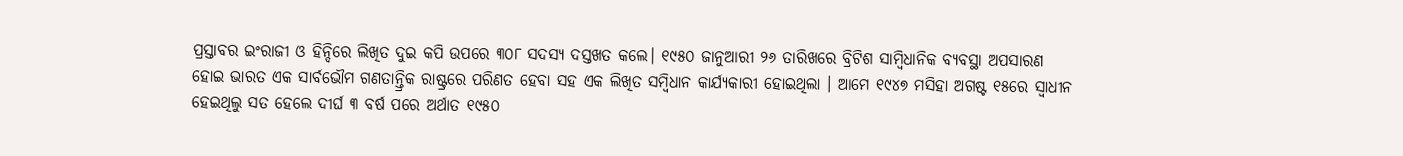ପ୍ରସ୍ତାବର ଇଂରାଜୀ ଓ ହିନ୍ଦିରେ ଲିଖିତ ଦୁଇ କପି ଉପରେ ୩୦୮ ସଦସ୍ୟ ଦସ୍ତଖତ କଲେ। ୧୯୫୦ ଜାନୁଆରୀ ୨୬ ତାରିଖରେ ବ୍ରିଟିଶ ସାମ୍ବିଧାନିକ ବ୍ୟବସ୍ଥା ଅପସାରଣ ହୋଇ ଭାରତ ଏକ ସାର୍ବଭୌମ ଗଣତାନ୍ତ୍ରିକ ରାଷ୍ଟ୍ରରେ ପରିଣତ ହେବା ସହ ଏକ ଲିଖିତ ସମ୍ବିଧାନ କାର୍ଯ୍ୟକାରୀ ହୋଇଥିଲା । ଆମେ ୧୯୪୭ ମସିହା ଅଗଷ୍ଟ ୧୫ରେ ସ୍ୱାଧୀନ ହେଇଥିଲୁ ସତ ହେଲେ ଦୀର୍ଘ ୩ ବର୍ଷ ପରେ ଅର୍ଥାତ ୧୯୫୦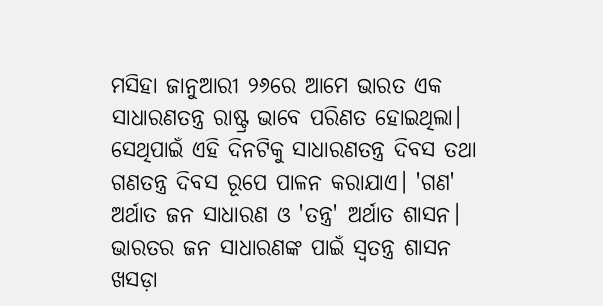ମସିହା ଜାନୁଆରୀ ୨୬ରେ ଆମେ ଭାରତ ଏକ ସାଧାରଣତନ୍ତ୍ର ରାଷ୍ଟ୍ର ଭାବେ ପରିଣତ ହୋଇଥିଲା। ସେଥିପାଇଁ ଏହି ଦିନଟିକୁ ସାଧାରଣତନ୍ତ୍ର ଦିବସ ତଥା ଗଣତନ୍ତ୍ର ଦିବସ ରୂପେ ପାଳନ କରାଯାଏ। 'ଗଣ' ଅର୍ଥାତ ଜନ ସାଧାରଣ ଓ 'ତନ୍ତ୍ର' ଅର୍ଥାତ ଶାସନ। ଭାରତର ଜନ ସାଧାରଣଙ୍କ ପାଇଁ ସ୍ୱତନ୍ତ୍ର ଶାସନ ଖସଡ଼ା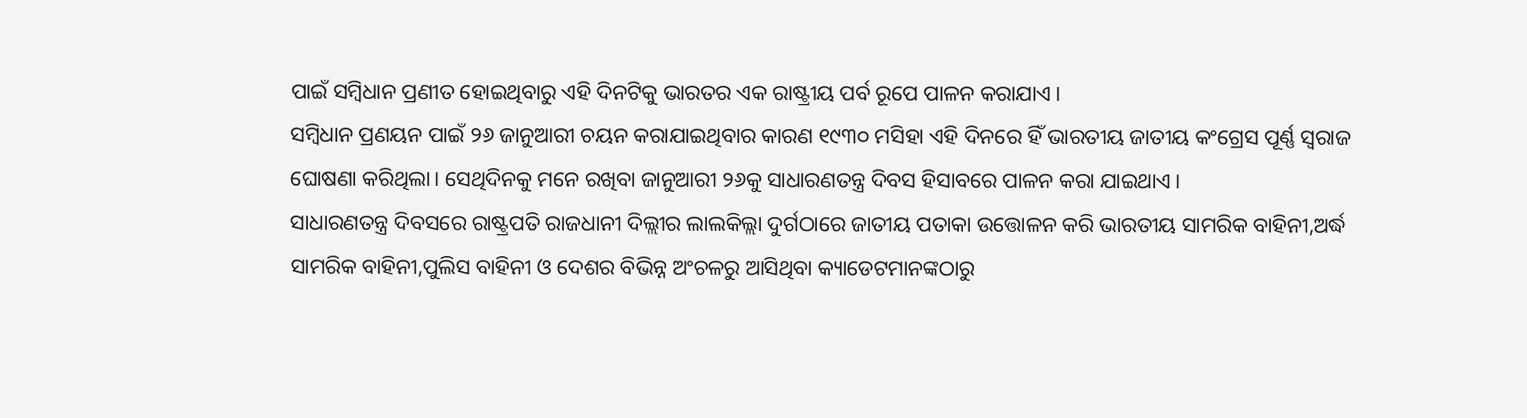ପାଇଁ ସମ୍ବିଧାନ ପ୍ରଣୀତ ହୋଇଥିବାରୁ ଏହି ଦିନଟିକୁ ଭାରତର ଏକ ରାଷ୍ଟ୍ରୀୟ ପର୍ବ ରୂପେ ପାଳନ କରାଯାଏ।
ସମ୍ବିଧାନ ପ୍ରଣୟନ ପାଇଁ ୨୬ ଜାନୁଆରୀ ଚୟନ କରାଯାଇଥିବାର କାରଣ ୧୯୩୦ ମସିହା ଏହି ଦିନରେ ହିଁ ଭାରତୀୟ ଜାତୀୟ କଂଗ୍ରେସ ପୂର୍ଣ୍ଣ ସ୍ୱରାଜ ଘୋଷଣା କରିଥିଲା। ସେଥିଦିନକୁ ମନେ ରଖିବା ଜାନୁଆରୀ ୨୬କୁ ସାଧାରଣତନ୍ତ୍ର ଦିବସ ହିସାବରେ ପାଳନ କରା ଯାଇଥାଏ।
ସାଧାରଣତନ୍ତ୍ର ଦିବସରେ ରାଷ୍ଟ୍ରପତି ରାଜଧାନୀ ଦିଲ୍ଲୀର ଲାଲକିଲ୍ଲା ଦୁର୍ଗଠାରେ ଜାତୀୟ ପତାକା ଉତ୍ତୋଳନ କରି ଭାରତୀୟ ସାମରିକ ବାହିନୀ,ଅର୍ଦ୍ଧ ସାମରିକ ବାହିନୀ,ପୁଲିସ ବାହିନୀ ଓ ଦେଶର ବିଭିନ୍ନ ଅଂଚଳରୁ ଆସିଥିବା କ୍ୟାଡେଟମାନଙ୍କଠାରୁ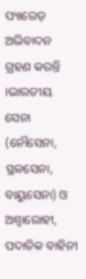ପ୍ୟାରେଡ଼ ଅଭିବାଦନ ଗ୍ରହଣ କରନ୍ତି ।ଭାରତୀୟ ସେନା (ନୌସେନା, ସ୍ଥଳସେନା, ବାୟୁସେନା) ଓ ଅଶ୍ୱାରୋହୀ, ପଦାତିକ ବାହିନୀ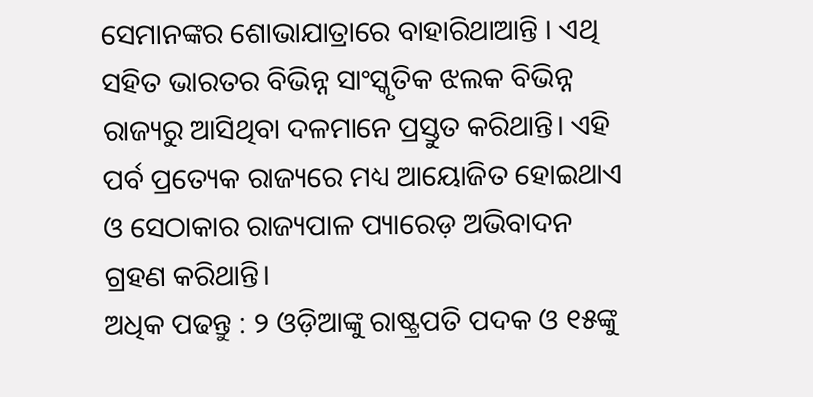ସେମାନଙ୍କର ଶୋଭାଯାତ୍ରାରେ ବାହାରିଥାଆନ୍ତି । ଏଥି ସହିତ ଭାରତର ବିଭିନ୍ନ ସାଂସ୍କୃତିକ ଝଲକ ବିଭିନ୍ନ ରାଜ୍ୟରୁ ଆସିଥିବା ଦଳମାନେ ପ୍ରସ୍ତୁତ କରିଥାନ୍ତି। ଏହି ପର୍ବ ପ୍ରତ୍ୟେକ ରାଜ୍ୟରେ ମଧ୍ୟ ଆୟୋଜିତ ହୋଇଥାଏ ଓ ସେଠାକାର ରାଜ୍ୟପାଳ ପ୍ୟାରେଡ଼ ଅଭିବାଦନ ଗ୍ରହଣ କରିଥାନ୍ତି।
ଅଧିକ ପଢନ୍ତୁ : ୨ ଓଡ଼ିଆଙ୍କୁ ରାଷ୍ଟ୍ରପତି ପଦକ ଓ ୧୫ଙ୍କୁ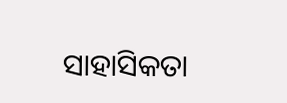ସାହାସିକତା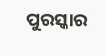ପୁରସ୍କାର